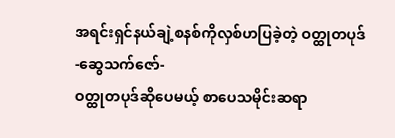အရင်းရှင်နယ်ချဲ့စနစ်ကိုလှစ်ဟပြခဲ့တဲ့ ဝတ္ထုတပုဒ်
-ဆွေသက်ဇော်-
ဝတ္ထုတပုဒ်ဆိုပေမယ့် စာပေသမိုင်းဆရာ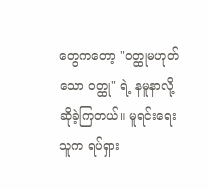တွေကတော့ "ဝတ္ထုမဟုတ်သော ဝတ္ထု" ရဲ့ နမူနာလို့ ဆိုခဲ့ကြတယ်။ မူရင်းရေးသူက ရပ်ရှား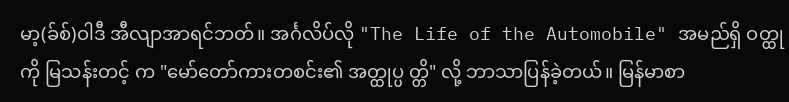မာ့(ခ်စ်)ဝါဒီ အီလျာအာရင်ဘတ်။ အင်္ဂလိပ်လို "The Life of the Automobile" အမည်ရှိ ဝတ္ထုကို မြသန်းတင့် က "မော်တော်ကားတစင်း၏ အတ္ထုပ္ပ တ္တိ" လို့ ဘာသာပြန်ခဲ့တယ်။ မြန်မာစာ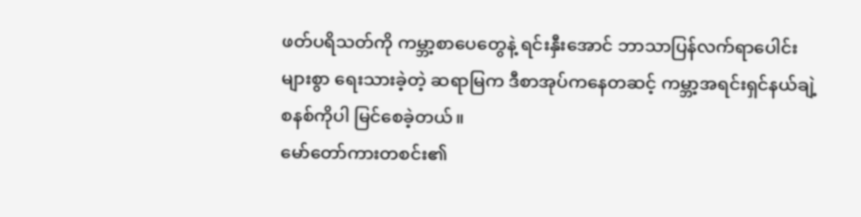ဖတ်ပရိသတ်ကို ကမ္ဘာ့စာပေတွေနဲ့ ရင်းနှီးအောင် ဘာသာပြန်လက်ရာပေါင်းများစွာ ရေးသားခဲ့တဲ့ ဆရာမြက ဒီစာအုပ်ကနေတဆင့် ကမ္ဘာ့အရင်းရှင်နယ်ချဲ့ စနစ်ကိုပါ မြင်စေခဲ့တယ်။
မော်တော်ကားတစင်း၏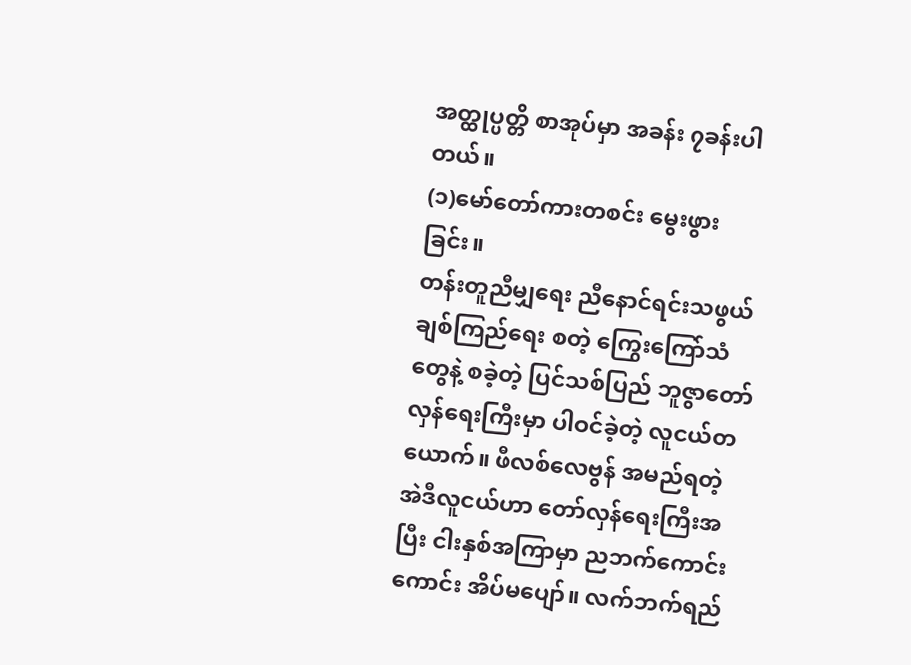အတ္ထုပ္ပတ္တိ စာအုပ်မှာ အခန်း ၇ခန်းပါတယ်။
(၁)မော်တော်ကားတစင်း မွေးဖွားခြင်း။
တန်းတူညီမျှရေး ညီနောင်ရင်းသဖွယ် ချစ်ကြည်ရေး စတဲ့ ကြွေးကြော်သံတွေနဲ့ စခဲ့တဲ့ ပြင်သစ်ပြည် ဘူဇွာတော်လှန်ရေးကြီးမှာ ပါဝင်ခဲ့တဲ့ လူငယ်တယောက်။ ဖီလစ်လေဗွန် အမည်ရတဲ့ အဲဒီလူငယ်ဟာ တော်လှန်ရေးကြီးအပြီး ငါးနှစ်အကြာမှာ ညဘက်ကောင်းကောင်း အိပ်မပျော်။ လက်ဘက်ရည်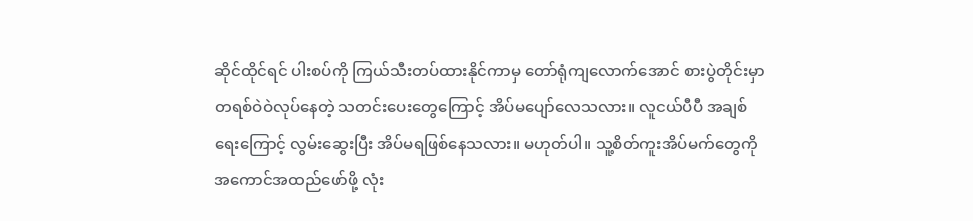ဆိုင်ထိုင်ရင် ပါးစပ်ကို ကြယ်သီးတပ်ထားနိုင်ကာမှ တော်ရုံကျလောက်အောင် စားပွဲတိုင်းမှာ တရစ်ဝဲဝဲလုပ်နေတဲ့ သတင်းပေးတွေကြောင့် အိပ်မပျော်လေသလား။ လူငယ်ပီပီ အချစ်ရေးကြောင့် လွမ်းဆွေးပြီး အိပ်မရဖြစ်နေသလား။ မဟုတ်ပါ။ သူ့စိတ်ကူးအိပ်မက်တွေကို အကောင်အထည်ဖော်ဖို့ လုံး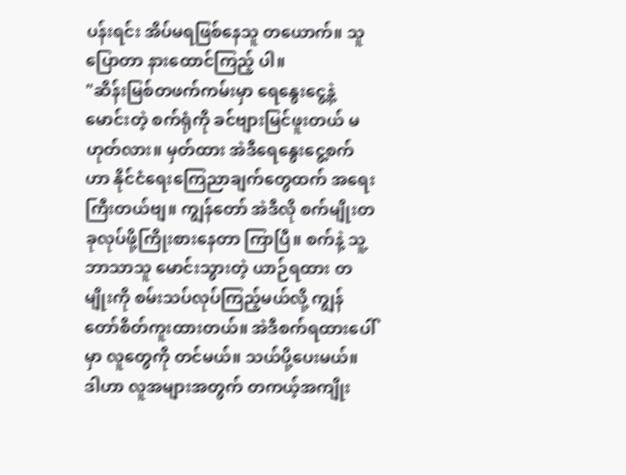ပန်းရင်း အိပ်မရဖြစ်နေသူ တယောက်။ သူပြောတာ နားထောင်ကြည့် ပါ။
"ဆိန်းမြစ်တဖက်ကမ်းမှာ ရေနွေးငွေ့နဲ့ မောင်းတဲ့ စက်ရုံကို ခင်ဗျားမြင်ဖူးတယ် မဟုတ်လား။ မှတ်ထား အဲဒီရေနွေးငွေ့စက်ဟာ နိုင်ငံရေးကြေညာချက်တွေထက် အရေးကြီးတယ်ဗျ။ ကျွန်တော် အဲဒီလို စက်မျိုးတခုလုပ်ဖို့ကြိုးစားနေတာ ကြာပြီ။ စက်နဲ့ သူ့ဘာသာသူ မောင်းသွားတဲ့ ယာဉ်ရထား တမျိုးကို စမ်းသပ်လုပ်ကြည့်မယ်လို့ ကျွန်တော်စိတ်ကူးထားတယ်။ အဲဒီစက်ရထားပေါ်မှာ လူတွေကို တင်မယ်။ သယ်ပို့ပေးမယ်။ ဒါဟာ လူအများအတွက် တကယ့်အကျိုး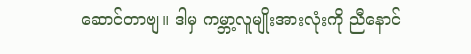ဆောင်တာဗျ။ ဒါမှ ကမ္ဘာ့လူမျိုးအားလုံးကို ညီနောင်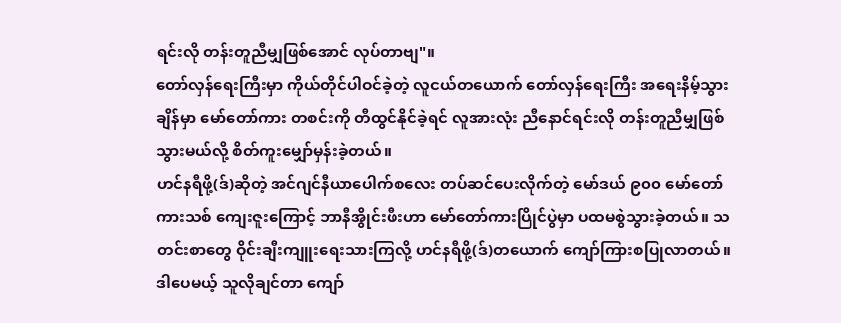ရင်းလို တန်းတူညီမျှဖြစ်အောင် လုပ်တာဗျ"။
တော်လှန်ရေးကြီးမှာ ကိုယ်တိုင်ပါဝင်ခဲ့တဲ့ လူငယ်တယောက် တော်လှန်ရေးကြီး အရေးနိမ့်သွားချိန်မှာ မော်တော်ကား တစင်းကို တီထွင်နိုင်ခဲ့ရင် လူအားလုံး ညီနောင်ရင်းလို တန်းတူညီမျှဖြစ်သွားမယ်လို့ စိတ်ကူးမျှော်မှန်းခဲ့တယ်။
ဟင်နရီဖို့(ဒ်)ဆိုတဲ့ အင်ဂျင်နီယာပေါက်စလေး တပ်ဆင်ပေးလိုက်တဲ့ မော်ဒယ် ၉၀၀ မော်တော်ကားသစ် ကျေးဇူးကြောင့် ဘာနီအွိုင်းဖီးဟာ မော်တော်ကားပြိုင်ပွဲမှာ ပထမစွဲသွားခဲ့တယ်။ သတင်းစာတွေ ဝိုင်းချီးကျူးရေးသားကြလို့ ဟင်နရီဖို့(ဒ်)တယောက် ကျော်ကြားစပြုလာတယ်။ ဒါပေမယ့် သူလိုချင်တာ ကျော်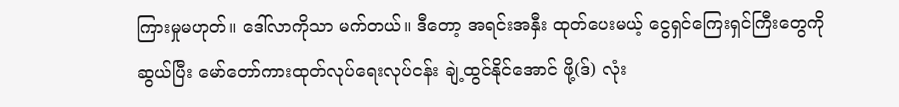ကြားမှုမဟုတ်။ ဒေါ်လာကိုသာ မက်တယ်။ ဒီတော့ အရင်းအနှီး ထုတ်ပေးမယ့် ငွေရှင်ကြေးရှင်ကြီးတွေကို ဆွယ်ပြီး မော်တော်ကားထုတ်လုပ်ရေးလုပ်ငန်း ချဲ့ထွင်နိုင်အောင် ဖို့(ဒ်) လုံး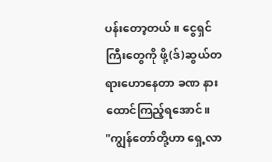ပန်းတော့တယ်။ ငွေရှင်ကြီးတွေကို ဖို့(ဒ်)ဆွယ်တရားဟောနေတာ ခဏ နားထောင်ကြည့်ရအောင်။
"ကျွန်တော်တို့ဟာ ရှေ့လာ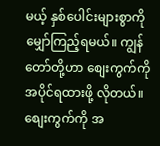မယ့် နှစ်ပေါင်းများစွာကို မျှော်ကြည့်ရမယ်။ ကျွန်တော်တို့ဟာ စျေးကွက်ကို အပိုင်ရထားဖို့ လိုတယ်။ စျေးကွက်ကို အ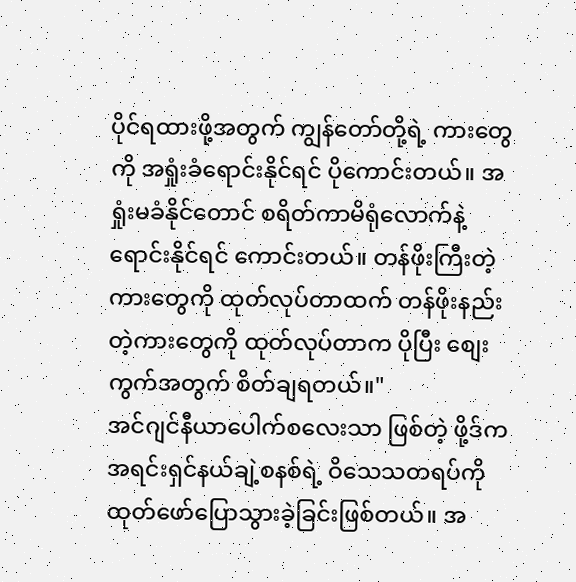ပိုင်ရထားဖို့အတွက် ကျွန်တော်တို့ရဲ့ ကားတွေကို အရှုံးခံရောင်းနိုင်ရင် ပိုကောင်းတယ်။ အရှုံးမခံနိုင်တောင် စရိတ်ကာမိရုံလောက်နဲ့ ရောင်းနိုင်ရင် ကောင်းတယ်။ တန်ဖိုးကြီးတဲ့ ကားတွေကို ထုတ်လုပ်တာထက် တန်ဖိုးနည်းတဲ့ကားတွေကို ထုတ်လုပ်တာက ပိုပြီး စျေးကွက်အတွက် စိတ်ချရတယ်။"
အင်ဂျင်နီယာပေါက်စလေးသာ ဖြစ်တဲ့ ဖို့ဒ်က အရင်းရှင်နယ်ချဲ့စနစ်ရဲ့ ဝိသေသတရပ်ကို ထုတ်ဖော်ပြောသွားခဲ့ခြင်းဖြစ်တယ်။ အ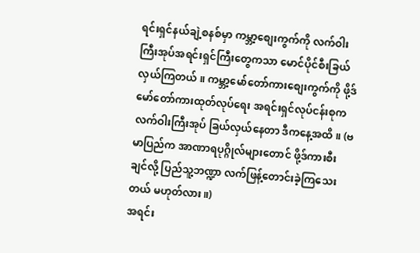ရင်းရှင်နယ်ချဲ့စနစ်မှာ ကမ္ဘာ့စျေးကွက်ကို လက်ဝါးကြီးအုပ်အရင်းရှင်ကြီးတွေကသာ မောင်ပိုင်စီးခြယ်လှယ်ကြတယ်။ ကမ္ဘာ့မော်တော်ကားစျေးကွက်ကို ဖို့ဒ်မော်တော်ကားထုတ်လုပ်ရေး အရင်းရှင်လုပ်ငန်းစုက လက်ဝါးကြီးအုပ် ခြယ်လှယ်နေတာ ဒီကနေ့အထိ။ (ဗမာပြည်က အာဏာရပုဂ္ဂိုလ်များတောင် ဖို့ဒ်ကားစီးချင်လို့ ပြည်သူ့ဘဏ္ဍာ လက်ဖြန့်တောင်းခဲ့ကြသေးတယ် မဟုတ်လား။)
အရင်း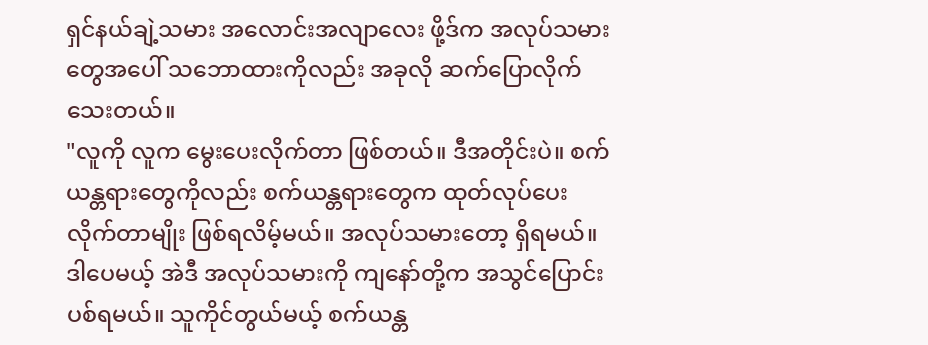ရှင်နယ်ချဲ့သမား အလောင်းအလျာလေး ဖို့ဒ်က အလုပ်သမားတွေအပေါ် သဘောထားကိုလည်း အခုလို ဆက်ပြောလိုက်သေးတယ်။
"လူကို လူက မွေးပေးလိုက်တာ ဖြစ်တယ်။ ဒီအတိုင်းပဲ။ စက်ယန္တရားတွေကိုလည်း စက်ယန္တရားတွေက ထုတ်လုပ်ပေးလိုက်တာမျိုး ဖြစ်ရလိမ့်မယ်။ အလုပ်သမားတော့ ရှိရမယ်။ ဒါပေမယ့် အဲဒီ အလုပ်သမားကို ကျနော်တို့က အသွင်ပြောင်းပစ်ရမယ်။ သူကိုင်တွယ်မယ့် စက်ယန္တ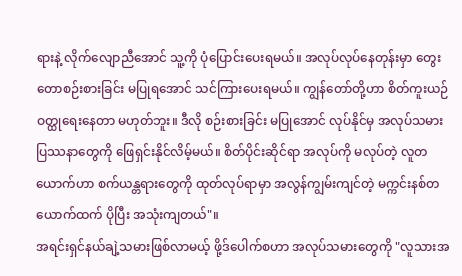ရားနဲ့ လိုက်လျောညီအောင် သူ့ကို ပုံပြောင်းပေးရမယ်။ အလုပ်လုပ်နေတုန်းမှာ တွေးတောစဉ်းစားခြင်း မပြုရအောင် သင်ကြားပေးရမယ်။ ကျွန်တော်တို့ဟာ စိတ်ကူးယဉ်ဝတ္ထုရေးနေတာ မဟုတ်ဘူး။ ဒီလို စဉ်းစားခြင်း မပြုအောင် လုပ်နိုင်မှ အလုပ်သမားပြဿနာတွေကို ဖြေရှင်းနိုင်လိမ့်မယ်။ စိတ်ပိုင်းဆိုင်ရာ အလုပ်ကို မလုပ်တဲ့ လူတယောက်ဟာ စက်ယန္တရားတွေကို ထုတ်လုပ်ရာမှာ အလွန်ကျွမ်းကျင်တဲ့ မက္ကင်းနစ်တယောက်ထက် ပိုပြီး အသုံးကျတယ်"။
အရင်းရှင်နယ်ချဲ့သမားဖြစ်လာမယ့် ဖို့ဒ်ပေါက်စဟာ အလုပ်သမားတွေကို "လူသားအ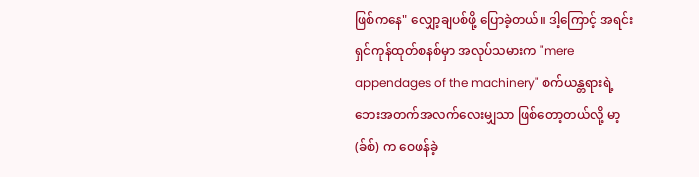ဖြစ်ကနေ" လျှော့ချပစ်ဖို့ ပြောခဲ့တယ်။ ဒါ့ကြောင့် အရင်းရှင်ကုန်ထုတ်စနစ်မှာ အလုပ်သမားက "mere appendages of the machinery" စက်ယန္တရားရဲ့ ဘေးအတက်အလက်လေးမျှသာ ဖြစ်တော့တယ်လို့ မာ့(ခ်စ်) က ဝေဖန်ခဲ့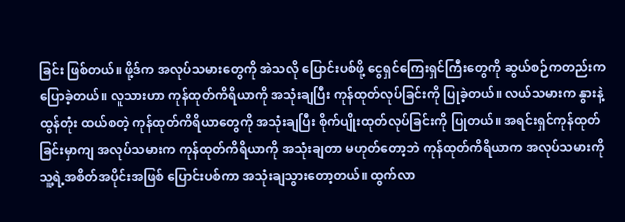ခြင်း ဖြစ်တယ်။ ဖို့ဒ်က အလုပ်သမားတွေကို အဲသလို ပြောင်းပစ်ဖို့ ငွေရှင်ကြေးရှင်ကြီးတွေကို ဆွယ်စဉ်ကတည်းက ပြောခဲ့တယ်။ လူသားဟာ ကုန်ထုတ်ကိရိယာကို အသုံးချပြီး ကုန်ထုတ်လုပ်ခြင်းကို ပြုခဲ့တယ်။ လယ်သမားက နွားနဲ့ ထွန်တုံး ထယ်စတဲ့ ကုန်ထုတ်ကိရိယာတွေကို အသုံးချပြီး စိုက်ပျိုးထုတ်လုပ်ခြင်းကို ပြုတယ်။ အရင်းရှင်ကုန်ထုတ်ခြင်းမှာကျ အလုပ်သမားက ကုန်ထုတ်ကိရိယာကို အသုံးချတာ မဟုတ်တော့ဘဲ ကုန်ထုတ်ကိရိယာက အလုပ်သမားကို သူ့ရဲ့အစိတ်အပိုင်းအဖြစ် ပြောင်းပစ်ကာ အသုံးချသွားတော့တယ်။ ထွက်လာ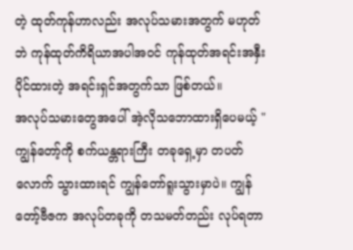တဲ့ ထုတ်ကုန်ဟာလည်း အလုပ်သမားအတွက် မဟုတ်ဘဲ ကုန်ထုတ်ကိရိယာအပါအဝင် ကုန်ထုတ်အရင်းအနှီးပိုင်ထားတဲ့ အရင်းရှင်အတွက်သာ ဖြစ်တယ်။
အလုပ်သမားတွေအပေါ် အဲ့လိုသဘောထားရှိပေမယ့် "ကျွန်တော့်ကို စက်ယန္တရားကြီး တခုရှေ့မှာ တပတ်လောက် သွားထားရင် ကျွန်တော်ရူးသွားမှာပဲ။ ကျွန်တော့်ဗီဇက အလုပ်တခုကို တသမတ်တည်း လုပ်ရတာ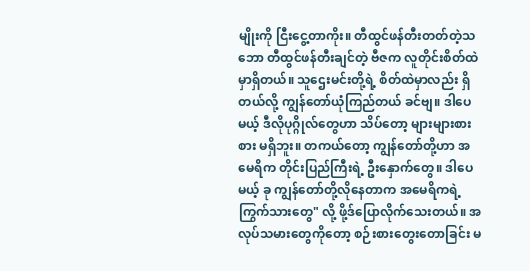မျိုးကို ငြီးငွေ့တာကိုး။ တီထွင်ဖန်တီးတတ်တဲ့သဘော တီထွင်ဖန်တီးချင်တဲ့ ဗီဇက လူတိုင်းစိတ်ထဲမှာရှိတယ်။ သူဌေးမင်းတို့ရဲ့ စိတ်ထဲမှာလည်း ရှိတယ်လို့ ကျွန်တော်ယုံကြည်တယ် ခင်ဗျ။ ဒါပေမယ့် ဒီလိုပုဂ္ဂိုလ်တွေဟာ သိပ်တော့ များများစားစား မရှိဘူး။ တကယ်တော့ ကျွန်တော်တို့ဟာ အမေရိက တိုင်းပြည်ကြီးရဲ့ ဦးနှောက်တွေ။ ဒါပေမယ့် ခု ကျွန်တော်တို့လိုနေတာက အမေရိကရဲ့ ကြွက်သားတွေ" လို့ ဖို့ဒ်ပြောလိုက်သေးတယ်။ အလုပ်သမားတွေကိုတော့ စဉ်းစားတွေးတောခြင်း မ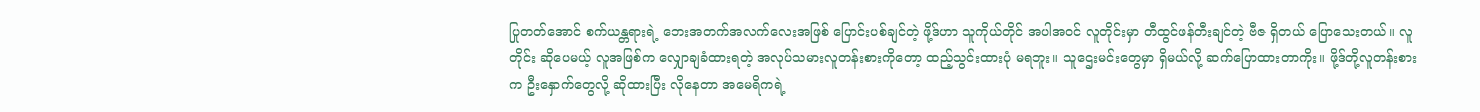ပြုတတ်အောင် စက်ယန္တရားရဲ့ ဘေးအတက်အလက်လေးအဖြစ် ပြောင်းပစ်ချင်တဲ့ ဖို့ဒ်ဟာ သူကိုယ်တိုင် အပါအဝင် လူတိုင်းမှာ တီထွင်ဖန်တီးချင်တဲ့ ဗီဇ ရှိတယ် ပြောသေးတယ်။ လူတိုင်း ဆိုပေမယ့် လူအဖြစ်က လျှောချခံထားရတဲ့ အလုပ်သမားလူတန်းစားကိုတော့ ထည့်သွင်းထားပုံ မရဘူး။ သူဌေးမင်းတွေမှာ ရှိမယ်လို့ ဆက်ပြောထားတာကိုး။ ဖို့ဒ်တို့လူတန်းစားက ဦးနှောက်တွေလို့ ဆိုထားပြီး လိုနေတာ အမေရိကရဲ့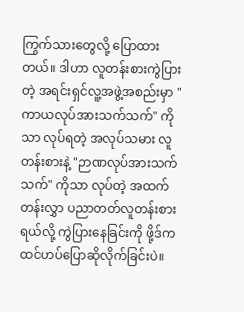ကြွက်သားတွေလို့ ပြောထားတယ်။ ဒါဟာ လူတန်းစားကွဲပြားတဲ့ အရင်းရှင်လူ့အဖွဲ့အစည်းမှာ "ကာယလုပ်အားသက်သက်" ကိုသာ လုပ်ရတဲ့ အလုပ်သမား လူတန်းစားနဲ့ "ဉာဏလုပ်အားသက်သက်" ကိုသာ လုပ်တဲ့ အထက်တန်းလွှာ ပညာတတ်လူတန်းစားရယ်လို့ ကွဲပြားနေခြင်းကို ဖို့ဒ်က ထင်ဟပ်ပြောဆိုလိုက်ခြင်းပဲ။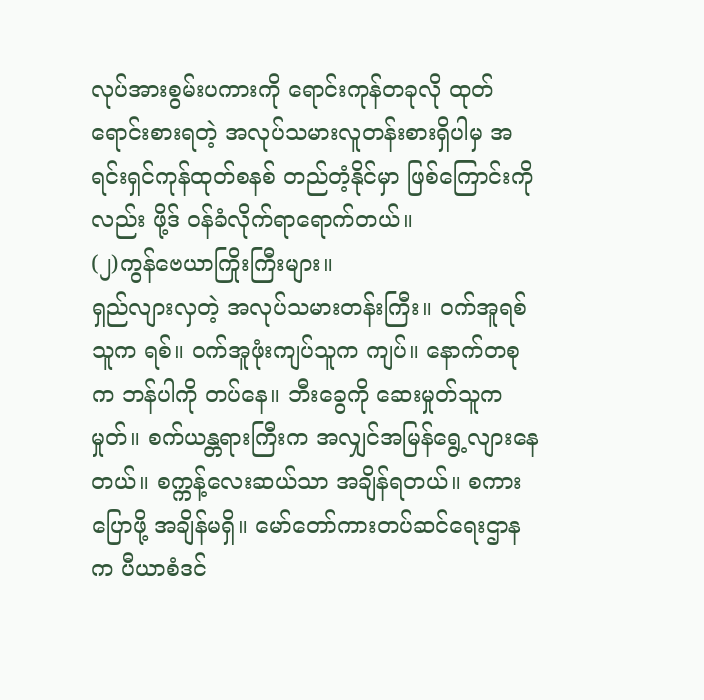လုပ်အားစွမ်းပကားကို ရောင်းကုန်တခုလို ထုတ်ရောင်းစားရတဲ့ အလုပ်သမားလူတန်းစားရှိပါမှ အရင်းရှင်ကုန်ထုတ်စနစ် တည်တံ့နိုင်မှာ ဖြစ်ကြောင်းကိုလည်း ဖို့ဒ် ဝန်ခံလိုက်ရာရောက်တယ်။
(၂)ကွန်ဗေယာကြိုးကြီးများ။
ရှည်လျားလှတဲ့ အလုပ်သမားတန်းကြီး။ ဝက်အူရစ်သူက ရစ်။ ဝက်အူဖုံးကျပ်သူက ကျပ်။ နောက်တစုက ဘန်ပါကို တပ်နေ။ ဘီးခွေကို ဆေးမှုတ်သူက မှုတ်။ စက်ယန္တရားကြီးက အလျှင်အမြန်ရွေ့လျားနေတယ်။ စက္ကန့်လေးဆယ်သာ အချိန်ရတယ်။ စကားပြောဖို့ အချိန်မရှိ။ မော်တော်ကားတပ်ဆင်ရေးဌာနက ပီယာစံဒင်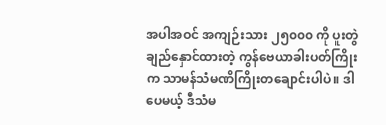အပါအဝင် အကျဉ်းသား ၂၅၀၀၀ ကို ပူးတွဲချည်နှောင်ထားတဲ့ ကွန်ဗေယာခါးပတ်ကြိုးက သာမန်သံမဏိကြိုးတချောင်းပါပဲ။ ဒါပေမယ့် ဒီသံမ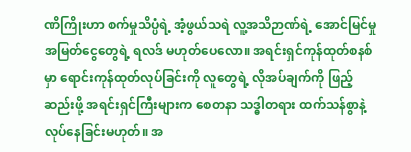ဏိကြိုးဟာ စက်မှုသိပ္ပံရဲ့ အံ့ဖွယ်သရဲ လူ့အသိဉာဏ်ရဲ့ အောင်မြင်မှု အမြတ်ငွေတွေရဲ့ ရလဒ် မဟုတ်ပေလော။ အရင်းရှင်ကုန်ထုတ်စနစ်မှာ ရောင်းကုန်ထုတ်လုပ်ခြင်းကို လူတွေရဲ့ လိုအပ်ချက်ကို ဖြည့်ဆည်းဖို့ အရင်းရှင်ကြီးများက စေတနာ သဒ္ဓါတရား ထက်သန်စွာနဲ့ လုပ်နေခြင်းမဟုတ်။ အ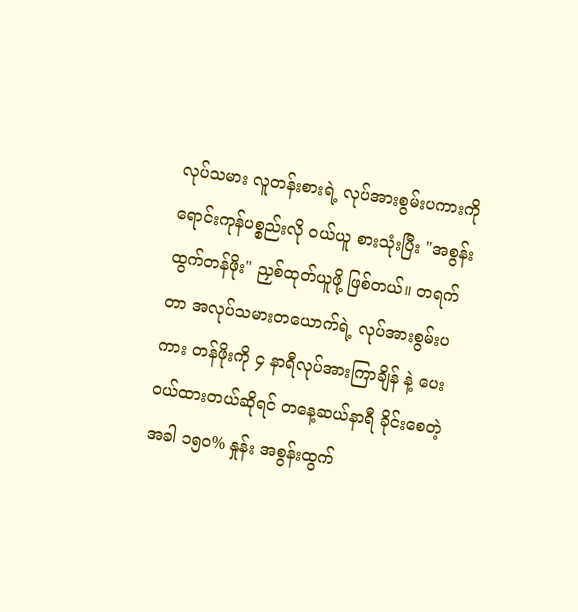လုပ်သမား လူတန်းစားရဲ့ လုပ်အားစွမ်းပကားကို ရောင်းကုန်ပစ္စည်းလို ဝယ်ယူ စားသုံးပြီး "အစွန်းထွက်တန်ဖိုး" ညှစ်ထုတ်ယူဖို့ ဖြစ်တယ်။ တရက်တာ အလုပ်သမားတယောက်ရဲ့ လုပ်အားစွမ်းပကား တန်ဖိုးကို ၄ နာရီလုပ်အားကြာချိန် နဲ့ ပေးဝယ်ထားတယ်ဆိုရင် တနေ့ဆယ်နာရီ ခိုင်းစေတဲ့အခါ ၁၅၀% နှုန်း အစွန်းထွက်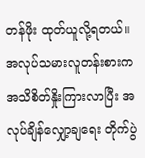တန်ဖိုး ထုတ်ယူလို့ရတယ်။ အလုပ်သမားလူတန်းစားက အသိစိတ်နှိုးကြားလာပြီး အလုပ်ချိန်လျှော့ချရေး တိုက်ပွဲ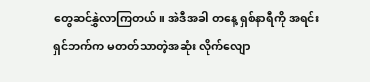တွေဆင်နွှဲလာကြတယ်။ အဲဒီအခါ တနေ့ ရှစ်နာရီကို အရင်းရှင်ဘက်က မတတ်သာတဲ့အဆုံး လိုက်လျော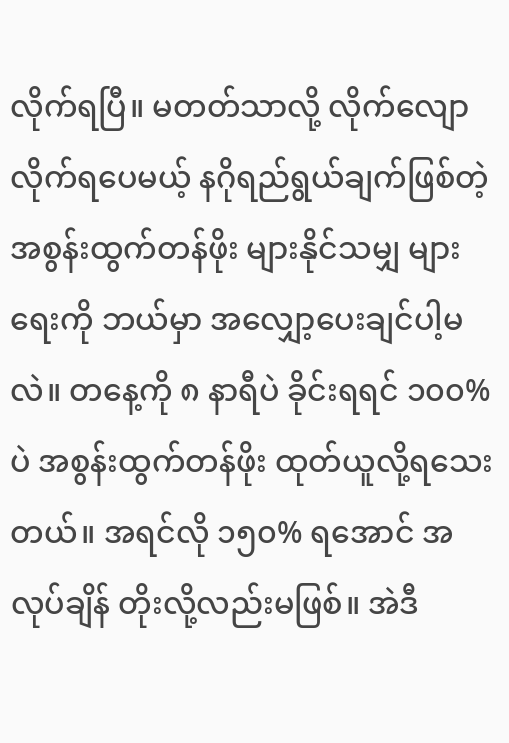လိုက်ရပြီ။ မတတ်သာလို့ လိုက်လျောလိုက်ရပေမယ့် နဂိုရည်ရွယ်ချက်ဖြစ်တဲ့ အစွန်းထွက်တန်ဖိုး များနိုင်သမျှ များရေးကို ဘယ်မှာ အလျှော့ပေးချင်ပါ့မလဲ။ တနေ့ကို ၈ နာရီပဲ ခိုင်းရရင် ၁၀၀%ပဲ အစွန်းထွက်တန်ဖိုး ထုတ်ယူလို့ရသေးတယ်။ အရင်လို ၁၅၀% ရအောင် အလုပ်ချိန် တိုးလို့လည်းမဖြစ်။ အဲဒီ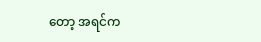တော့ အရင်က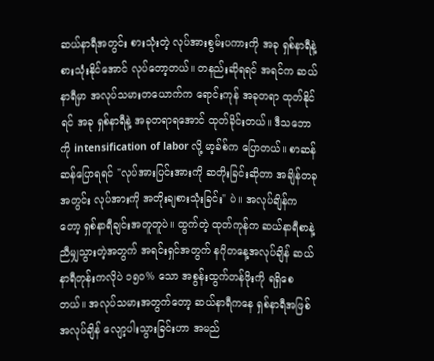ဆယ်နာရီအတွင်း စားသုံးတဲ့ လုပ်အားစွမ်းပကားကို အခု ရှစ်နာရီနဲ့ စားသုံးနိုင်အောင် လုပ်တော့တယ်။ တနည်းဆိုရရင် အရင်က ဆယ်နာရီမှာ အလုပ်သမားတယောက်က ရောင်းကုန် အခုတရာ ထုတ်နိုင်ရင် အခု ရှစ်နာရီနဲ့ အခုတရာရအောင် ထုတ်ခိုင်းတယ်။ ဒီသဘောကို intensification of labor လို့ မာ့ခ်စ်က ပြောတယ်။ စာဆန်ဆန်ပြောရရင် "လုပ်အားပြင်းအားကို ဆတိုးခြင်းဆိုတာ အချိန်တခုအတွင်း လုပ်အားကို အတိုးချစားသုံးခြင်း" ပဲ။ အလုပ်ချိန်ကတော့ ရှစ်နာရီချင်းအတူတူပဲ။ ထွက်တဲ့ ထုတ်ကုန်က ဆယ်နာရီစာနဲ့ညီမျှသွားတဲ့အတွက် အရင်းရှင်အတွက် နဂိုတနေ့အလုပ်ချိန် ဆယ်နာရီတုန်းကလိုပဲ ၁၅၀% သော အစွန်းထွက်တန်ဖိုးကို ရရှိစေတယ်။ အလုပ်သမားအတွက်တော့ ဆယ်နာရီကနေ ရှစ်နာရီအဖြစ် အလုပ်ချိန် လျော့ပါးသွားခြင်းဟာ အမည်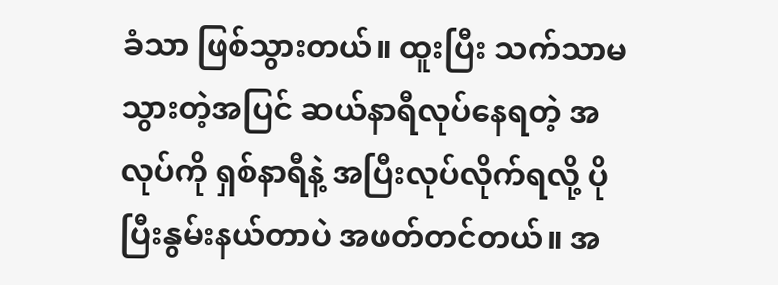ခံသာ ဖြစ်သွားတယ်။ ထူးပြီး သက်သာမသွားတဲ့အပြင် ဆယ်နာရီလုပ်နေရတဲ့ အလုပ်ကို ရှစ်နာရီနဲ့ အပြီးလုပ်လိုက်ရလို့ ပိုပြီးနွမ်းနယ်တာပဲ အဖတ်တင်တယ်။ အ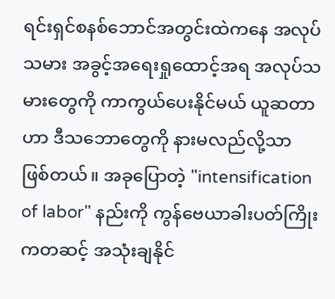ရင်းရှင်စနစ်ဘောင်အတွင်းထဲကနေ အလုပ်သမား အခွင့်အရေးရှုထောင့်အရ အလုပ်သမားတွေကို ကာကွယ်ပေးနိုင်မယ် ယူဆတာဟာ ဒီသဘောတွေကို နားမလည်လို့သာ ဖြစ်တယ်။ အခုပြောတဲ့ "intensification of labor" နည်းကို ကွန်ဗေယာခါးပတ်ကြိုးကတဆင့် အသုံးချနိုင်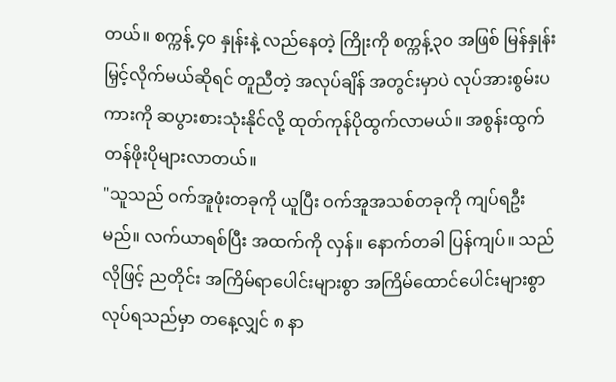တယ်။ စက္ကန့် ၄၀ နှုန်းနဲ့ လည်နေတဲ့ ကြိုးကို စက္ကန့်၃၀ အဖြစ် မြန်နှုန်းမြှင့်လိုက်မယ်ဆိုရင် တူညီတဲ့ အလုပ်ချိန် အတွင်းမှာပဲ လုပ်အားစွမ်းပကားကို ဆပွားစားသုံးနိုင်လို့ ထုတ်ကုန်ပိုထွက်လာမယ်။ အစွန်းထွက်တန်ဖိုးပိုများလာတယ်။
"သူသည် ဝက်အူဖုံးတခုကို ယူပြီး ဝက်အူအသစ်တခုကို ကျပ်ရဦးမည်။ လက်ယာရစ်ပြီး အထက်ကို လှန်။ နောက်တခါ ပြန်ကျပ်။ သည်လိုဖြင့် ညတိုင်း အကြိမ်ရာပေါင်းများစွာ အကြိမ်ထောင်ပေါင်းများစွာ လုပ်ရသည်မှာ တနေ့လျှင် ၈ နာ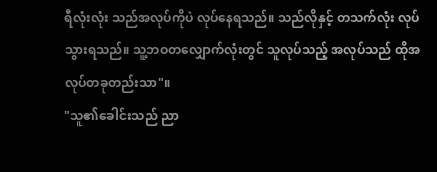ရီလုံးလုံး သည်အလုပ်ကိုပဲ လုပ်နေရသည်။ သည်လိုနှင့် တသက်လုံး လုပ်သွားရသည်။ သူ့ဘဝတလျှောက်လုံးတွင် သူလုပ်သည့် အလုပ်သည် ထိုအလုပ်တခုတည်းသာ"။
"သူ၏ခေါင်းသည် ညာ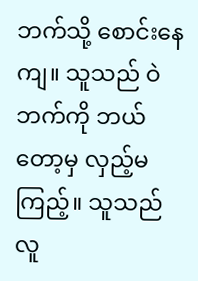ဘက်သို့ စောင်းနေကျ။ သူသည် ဝဲဘက်ကို ဘယ်တော့မှ လှည့်မကြည့်။ သူသည် လူ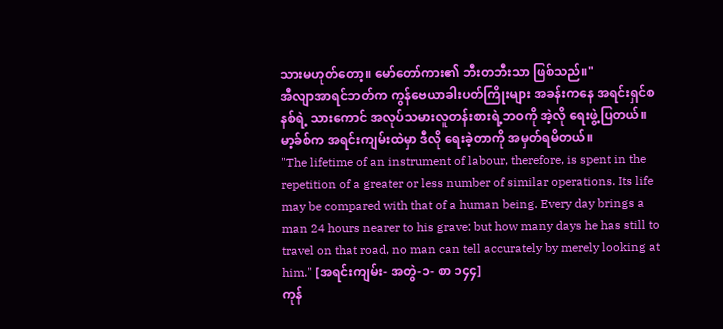သားမဟုတ်တော့။ မော်တော်ကား၏ ဘီးတဘီးသာ ဖြစ်သည်။"
အီလျာအာရင်ဘတ်က ကွန်ဗေယာခါးပတ်ကြိုးများ အခန်းကနေ အရင်းရှင်စနစ်ရဲ့ သားကောင် အလုပ်သမားလူတန်းစားရဲ့ဘဝကို အဲ့လို ရေးဖွဲ့ပြတယ်။ မာ့ခ်စ်က အရင်းကျမ်းထဲမှာ ဒီလို ရေးခဲ့တာကို အမှတ်ရမိတယ်။
"The lifetime of an instrument of labour, therefore, is spent in the repetition of a greater or less number of similar operations. Its life may be compared with that of a human being. Every day brings a man 24 hours nearer to his grave: but how many days he has still to travel on that road, no man can tell accurately by merely looking at him." [အရင်းကျမ်း- အတွဲ-၁- စာ ၁၄၄]
ကုန်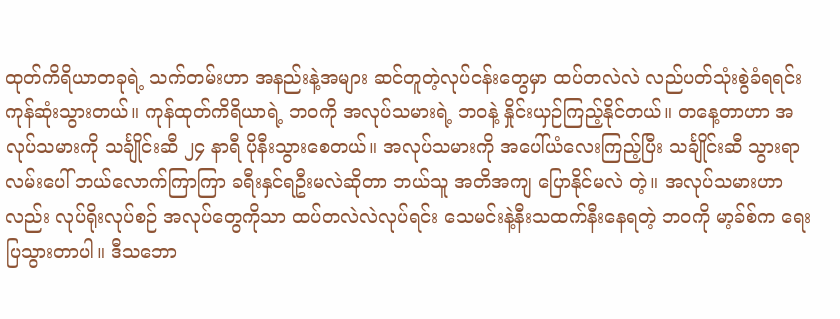ထုတ်ကိရိယာတခုရဲ့ သက်တမ်းဟာ အနည်းနဲ့အများ ဆင်တူတဲ့လုပ်ငန်းတွေမှာ ထပ်တလဲလဲ လည်ပတ်သုံးစွဲခံရရင်း ကုန်ဆုံးသွားတယ်။ ကုန်ထုတ်ကိရိယာရဲ့ ဘဝကို အလုပ်သမားရဲ့ ဘဝနဲ့ နှိုင်းယှဉ်ကြည့်နိုင်တယ်။ တနေ့တာဟာ အလုပ်သမားကို သင်္ချိုင်းဆီ ၂၄ နာရီ ပိုနီးသွားစေတယ်။ အလုပ်သမားကို အပေါ်ယံလေးကြည့်ပြီး သင်္ချိုင်းဆီ သွားရာလမ်းပေါ် ဘယ်လောက်ကြာကြာ ခရီးနှင်ရဦးမလဲဆိုတာ ဘယ်သူ အတိအကျ ပြောနိုင်မလဲ တဲ့။ အလုပ်သမားဟာလည်း လုပ်ရိုးလုပ်စဉ် အလုပ်တွေကိုသာ ထပ်တလဲလဲလုပ်ရင်း သေမင်းနဲ့နီးသထက်နီးနေရတဲ့ ဘဝကို မာ့ခ်စ်က ရေးပြသွားတာပါ။ ဒီသဘော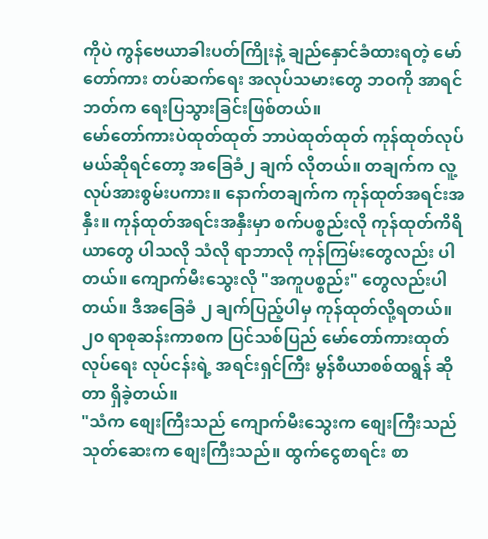ကိုပဲ ကွန်ဗေယာခါးပတ်ကြိုးနဲ့ ချည်နှောင်ခံထားရတဲ့ မော်တော်ကား တပ်ဆက်ရေး အလုပ်သမားတွေ ဘဝကို အာရင်ဘတ်က ရေးပြသွားခြင်းဖြစ်တယ်။
မော်တော်ကားပဲထုတ်ထုတ် ဘာပဲထုတ်ထုတ် ကုန်ထုတ်လုပ်မယ်ဆိုရင်တော့ အခြေခံ၂ ချက် လိုတယ်။ တချက်က လူ့လုပ်အားစွမ်းပကား။ နောက်တချက်က ကုန်ထုတ်အရင်းအနှီး။ ကုန်ထုတ်အရင်းအနှီးမှာ စက်ပစ္စည်းလို ကုန်ထုတ်ကိရိယာတွေ ပါသလို သံလို ရာဘာလို ကုန်ကြမ်းတွေလည်း ပါတယ်။ ကျောက်မီးသွေးလို "အကူပစ္စည်း" တွေလည်းပါတယ်။ ဒီအခြေခံ ၂ ချက်ပြည့်ပါမှ ကုန်ထုတ်လို့ရတယ်။ ၂၀ ရာစုဆန်းကာစက ပြင်သစ်ပြည် မော်တော်ကားထုတ်လုပ်ရေး လုပ်ငန်းရဲ့ အရင်းရှင်ကြီး မွန်စီယာစစ်ထရွန် ဆိုတာ ရှိခဲ့တယ်။
"သံက စျေးကြီးသည် ကျောက်မီးသွေးက စျေးကြီးသည် သုတ်ဆေးက စျေးကြီးသည်။ ထွက်ငွေစာရင်း စာ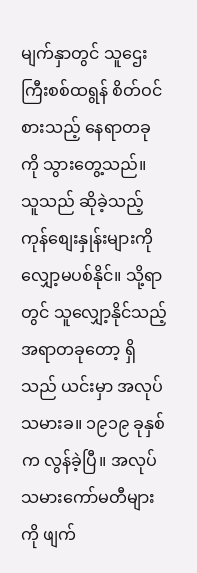မျက်နှာတွင် သူဌေးကြီးစစ်ထရွန် စိတ်ဝင်စားသည့် နေရာတခုကို သွားတွေ့သည်။ သူသည် ဆိုခဲ့သည့် ကုန်စျေးနှုန်းများကို လျှော့မပစ်နိုင်။ သို့ရာတွင် သူလျှော့နိုင်သည့် အရာတခုတော့ ရှိသည် ယင်းမှာ အလုပ်သမားခ။ ၁၉၁၉ ခုနှစ်က လွန်ခဲ့ပြီ။ အလုပ်သမားကော်မတီများကို ဖျက်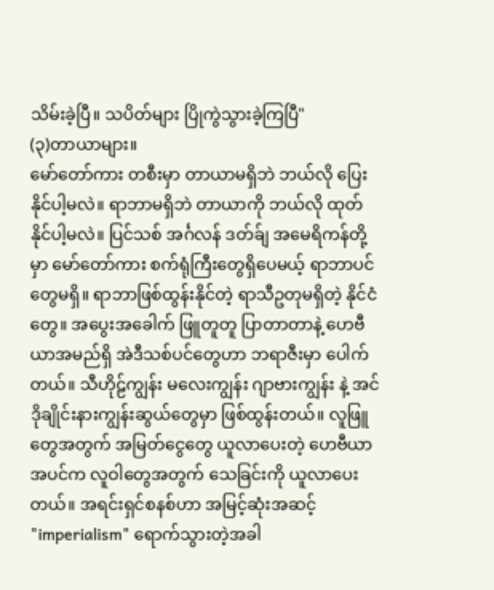သိမ်းခဲ့ပြီ။ သပိတ်များ ပြိုကွဲသွားခဲ့ကြပြီ"
(၃)တာယာများ။
မော်တော်ကား တစီးမှာ တာယာမရှိဘဲ ဘယ်လို ပြေးနိုင်ပါ့မလဲ။ ရာဘာမရှိဘဲ တာယာကို ဘယ်လို ထုတ်နိုင်ပါ့မလဲ။ ပြင်သစ် အင်္ဂလန် ဒတ်ခ်ျ အမေရိကန်တို့မှာ မော်တော်ကား စက်ရုံကြီးတွေရှိပေမယ့် ရာဘာပင်တွေမရှိ။ ရာဘာဖြစ်ထွန်းနိုင်တဲ့ ရာသီဥတုမရှိတဲ့ နိုင်ငံတွေ။ အပွေးအခေါက် ဖြူတူတူ ပြာတာတာနဲ့ ဟေဗီယာအမည်ရှိ အဲဒီသစ်ပင်တွေဟာ ဘရာဇီးမှာ ပေါက်တယ်။ သီဟိုဠ်ကျွန်း မလေးကျွန်း ဂျာဗားကျွန်း နဲ့ အင်ဒိုချိုင်းနားကျွန်းဆွယ်တွေမှာ ဖြစ်ထွန်းတယ်။ လူဖြူတွေအတွက် အမြတ်ငွေတွေ ယူလာပေးတဲ့ ဟေဗီယာအပင်က လူဝါတွေအတွက် သေခြင်းကို ယူလာပေးတယ်။ အရင်းရှင်စနစ်ဟာ အမြင့်ဆုံးအဆင့် "imperialism" ရောက်သွားတဲ့အခါ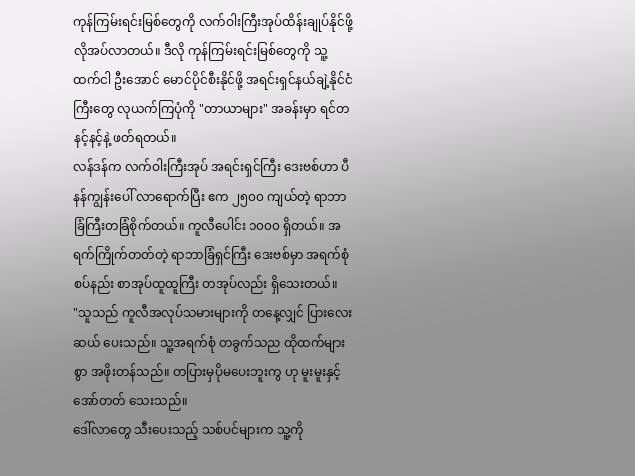ကုန်ကြမ်းရင်းမြစ်တွေကို လက်ဝါးကြီးအုပ်ထိန်းချုပ်နိုင်ဖို့ လိုအပ်လာတယ်။ ဒီလို ကုန်ကြမ်းရင်းမြစ်တွေကို သူ့ထက်ငါ ဦးအောင် မောင်ပိုင်စီးနိုင်ဖို့ အရင်းရှင်နယ်ချဲ့နိုင်ငံကြီးတွေ လုယက်ကြပုံကို "တာယာများ" အခန်းမှာ ရင်တနင့်နင့်နဲ့ ဖတ်ရတယ်။
လန်ဒန်က လက်ဝါးကြီးအုပ် အရင်းရှင်ကြီး ဒေးဗစ်ဟာ ပီနန်ကျွန်းပေါ် လာရောက်ပြီး ဧက ၂၅၀၀ ကျယ်တဲ့ ရာဘာခြံကြီးတခြံစိုက်တယ်။ ကူလီပေါင်း ၁၀၀၀ ရှိတယ်။ အရက်ကြိုက်တတ်တဲ့ ရာဘာခြံရှင်ကြီး ဒေးဗစ်မှာ အရက်စုံစပ်နည်း စာအုပ်ထူထူကြီး တအုပ်လည်း ရှိသေးတယ်။
"သူသည် ကူလီအလုပ်သမားများကို တနေ့လျှင် ပြားလေးဆယ် ပေးသည်။ သူ့အရက်စုံ တခွက်သည ထိုထက်များစွာ အဖိုးတန်သည်။ တပြားမှပိုမပေးဘူးကွ ဟု မူးမူးနှင့် အော်တတ် သေးသည်။
ဒေါ်လာတွေ သီးပေးသည့် သစ်ပင်များက သူ့ကို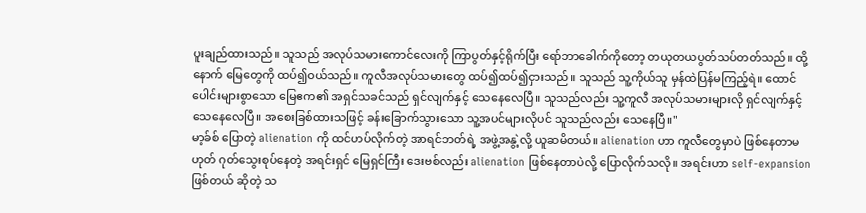ပူးချည်ထားသည်။ သူသည် အလုပ်သမားကောင်လေးကို ကြာပွတ်နှင့်ရိုက်ပြီး ရော်ဘာခေါက်ကိုတော့ တယုတယပွတ်သပ်တတ်သည်။ ထို့နောက် မြေတွေကို ထပ်၍ဝယ်သည်။ ကူလီအလုပ်သမားတွေ ထပ်၍ထပ်၍ငှားသည်။ သူသည် သူ့ကိုယ်သူ မှန်ထဲပြန်မကြည့်ရဲ။ ထောင်ပေါင်းများစွာသော မြေဧက၏ အရှင်သခင်သည် ရှင်လျက်နှင့် သေနေလေပြီ။ သူသည်လည်း သူ့ကူလီ အလုပ်သမားများလို ရှင်လျက်နှင့် သေနေလေပြီ။ အစေးခြစ်ထားသဖြင့် ခန်းခြောက်သွားသော သူ့အပင်များလိုပင် သူသည်လည်း သေနေပြီ။"
မာ့ခ်စ် ပြောတဲ့ alienation ကို ထင်ဟပ်လိုက်တဲ့ အာရင်ဘတ်ရဲ့ အဖွဲ့အနွဲ့လို့ ယူဆမိတယ်။ alienation ဟာ ကူလီတွေမှာပဲ ဖြစ်နေတာမဟုတ် ဂုတ်သွေးစုပ်နေတဲ့ အရင်းရှင် မြေရှင်ကြီး ဒေးဗစ်လည်း alienation ဖြစ်နေတာပဲလို့ ပြောလိုက်သလို။ အရင်းဟာ self-expansion ဖြစ်တယ် ဆိုတဲ့ သ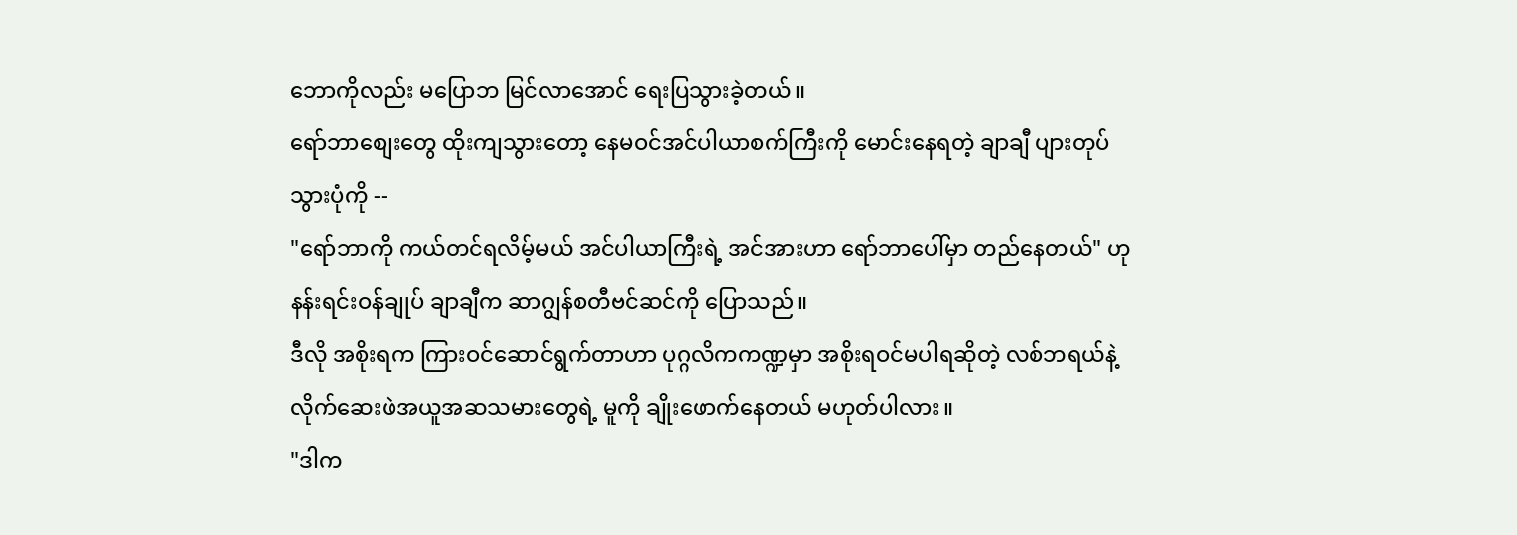ဘောကိုလည်း မပြောဘ မြင်လာအောင် ရေးပြသွားခဲ့တယ်။
ရော်ဘာစျေးတွေ ထိုးကျသွားတော့ နေမဝင်အင်ပါယာစက်ကြီးကို မောင်းနေရတဲ့ ချာချီ ပျားတုပ် သွားပုံကို --
"ရော်ဘာကို ကယ်တင်ရလိမ့်မယ် အင်ပါယာကြီးရဲ့ အင်အားဟာ ရော်ဘာပေါ်မှာ တည်နေတယ်" ဟု နန်းရင်းဝန်ချုပ် ချာချီက ဆာဂျွန်စတီဗင်ဆင်ကို ပြောသည်။
ဒီလို အစိုးရက ကြားဝင်ဆောင်ရွက်တာဟာ ပုဂ္ဂလိကကဏ္ဍမှာ အစိုးရဝင်မပါရဆိုတဲ့ လစ်ဘရယ်နဲ့ လိုက်ဆေးဖဲအယူအဆသမားတွေရဲ့ မူကို ချိုးဖောက်နေတယ် မဟုတ်ပါလား။
"ဒါက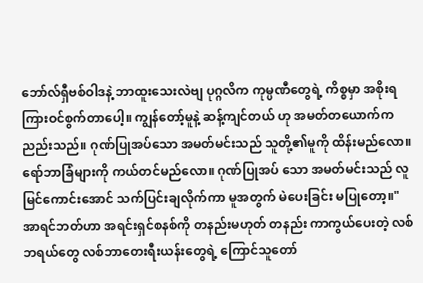ဘော်လ်ရှီဗစ်ဝါဒနဲ့ ဘာထူးသေးလဲဗျ ပုဂ္ဂလိက ကုမ္ပဏီတွေရဲ့ ကိစ္စမှာ အစိုးရကြားဝင်စွက်တာပေါ့။ ကျွန်တော့်မူနဲ့ ဆန့်ကျင်တယ် ဟု အမတ်တယောက်က ညည်းသည်။ ဂုဏ်ပြုအပ်သော အမတ်မင်းသည် သူတို့၏မူကို ထိန်းမည်လော။ ရော်ဘာခြံများကို ကယ်တင်မည်လော။ ဂုဏ်ပြုအပ် သော အမတ်မင်းသည် လူမြင်ကောင်းအောင် သက်ပြင်းချလိုက်ကာ မူအတွက် မဲပေးခြင်း မပြုတော့။"
အာရင်ဘတ်ဟာ အရင်းရှင်စနစ်ကို တနည်းမဟုတ် တနည်း ကာကွယ်ပေးတဲ့ လစ်ဘရယ်တွေ လစ်ဘာတေးရီးယန်းတွေရဲ့ ကြောင်သူတော်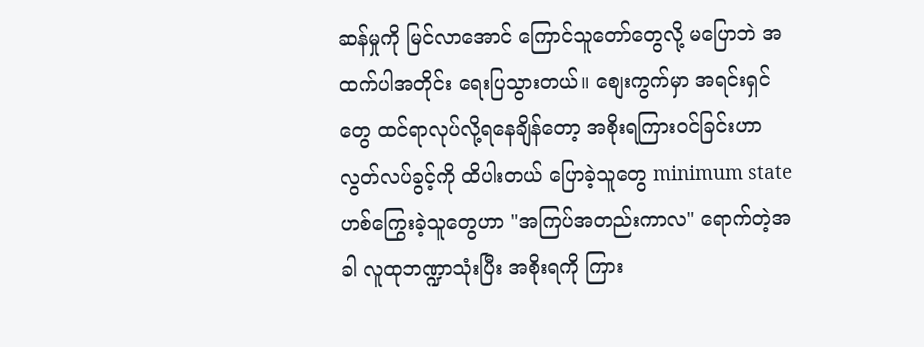ဆန်မှုကို မြင်လာအောင် ကြောင်သူတော်တွေလို့ မပြောဘဲ အထက်ပါအတိုင်း ရေးပြသွားတယ်။ စျေးကွက်မှာ အရင်းရှင်တွေ ထင်ရာလုပ်လို့ရနေချိန်တော့ အစိုးရကြားဝင်ခြင်းဟာ လွတ်လပ်ခွင့်ကို ထိပါးတယ် ပြောခဲ့သူတွေ minimum state ဟစ်ကြွေးခဲ့သူတွေဟာ "အကြပ်အတည်းကာလ" ရောက်တဲ့အခါ လူထုဘဏ္ဍာသုံးပြီး အစိုးရကို ကြား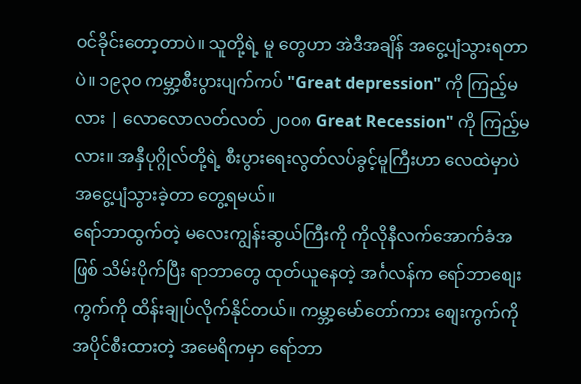ဝင်ခိုင်းတော့တာပဲ။ သူတို့ရဲ့ မူ တွေဟာ အဲဒီအချိန် အငွေ့ပျံသွားရတာပဲ။ ၁၉၃၀ ကမ္ဘာ့စီးပွားပျက်ကပ် "Great depression" ကို ကြည့်မလား | လောလောလတ်လတ် ၂၀၀၈ Great Recession" ကို ကြည့်မလား။ အနှီပုဂ္ဂိုလ်တို့ရဲ့ စီးပွားရေးလွတ်လပ်ခွင့်မူကြီးဟာ လေထဲမှာပဲ အငွေ့ပျံသွားခဲ့တာ တွေ့ရမယ်။
ရော်ဘာထွက်တဲ့ မလေးကျွန်းဆွယ်ကြီးကို ကိုလိုနီလက်အောက်ခံအဖြစ် သိမ်းပိုက်ပြီး ရာဘာတွေ ထုတ်ယူနေတဲ့ အင်္ဂလန်က ရော်ဘာစျေးကွက်ကို ထိန်းချုပ်လိုက်နိုင်တယ်။ ကမ္ဘာ့မော်တော်ကား စျေးကွက်ကို အပိုင်စီးထားတဲ့ အမေရိကမှာ ရော်ဘာ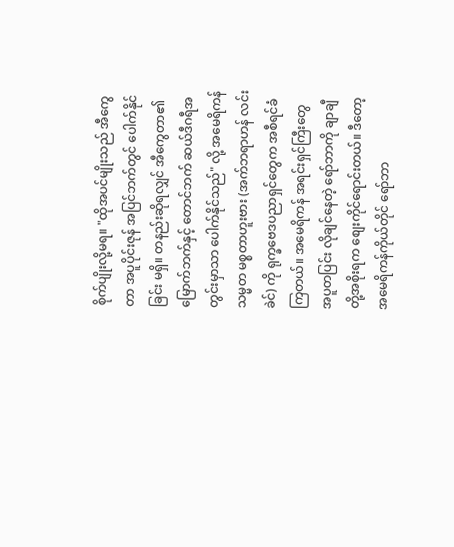စိုက်ပျိုးလို့မရ။ "ထိုအပင်မျိုးသည် အီကွေတာ အပူပိုင်းဇုန် အပြင်ဘက်တွင် ပေါက်နိုင်ခြင်း မရှိ။ တနည်းဆိုရလျှင် အီကွေတာ၏မြောက်ဘက်နှင့် တောင်ဘက် ဆယ်ဒီဂရီအတွင်းမှာသာ ပေါက်နိုင်သည်" လို့ အမေရိကန်သမ္မတ မစ္စတာဟူးဗား (အက်ဘရာဟန် လင်းခဲင်) ကို ရုက္ခဗေဒပညာရှင်တွေက အစီရင်ခံကြတယ်။ အမေရိကန် အရင်းရှင်ကြီးတွေ အပူတပြင်း လိုချင်နေတဲ့ ရော်ဘာကို ချာချီတို့အစိုးရက စျေးကိုင်ရောင်းတယ်။ ဒီတော့ အမေရိကန်ကိုယ်တိုင် ရော်ဘာ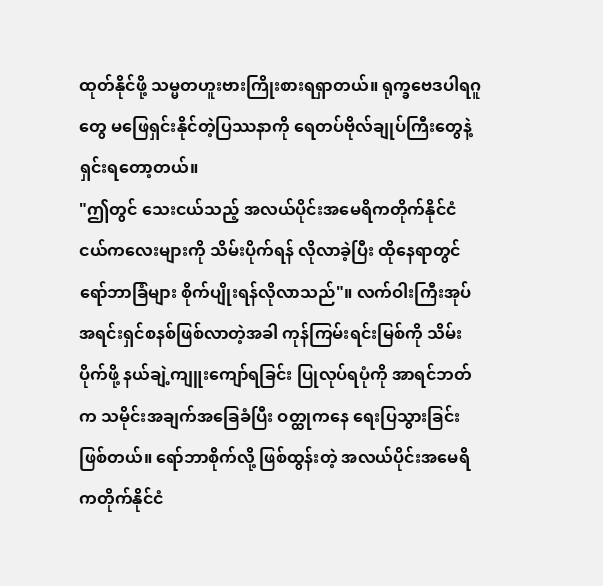ထုတ်နိုင်ဖို့ သမ္မတဟူးဗားကြိုးစားရရှာတယ်။ ရုက္ခဗေဒပါရဂူတွေ မဖြေရှင်းနိုင်တဲ့ပြဿနာကို ရေတပ်ဗိုလ်ချုပ်ကြီးတွေနဲ့ ရှင်းရတော့တယ်။
"ဤတွင် သေးငယ်သည့် အလယ်ပိုင်းအမေရိကတိုက်နိုင်ငံငယ်ကလေးများကို သိမ်းပိုက်ရန် လိုလာခဲ့ပြီး ထိုနေရာတွင် ရော်ဘာခြံများ စိုက်ပျိုးရန်လိုလာသည်"။ လက်ဝါးကြီးအုပ်အရင်းရှင်စနစ်ဖြစ်လာတဲ့အခါ ကုန်ကြမ်းရင်းမြစ်ကို သိမ်းပိုက်ဖို့ နယ်ချဲ့ကျူးကျော်ရခြင်း ပြုလုပ်ရပုံကို အာရင်ဘတ်က သမိုင်းအချက်အခြေခံပြီး ဝတ္ထုကနေ ရေးပြသွားခြင်းဖြစ်တယ်။ ရော်ဘာစိုက်လို့ ဖြစ်ထွန်းတဲ့ အလယ်ပိုင်းအမေရိကတိုက်နိုင်ငံ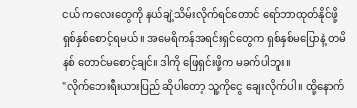ငယ် ကလေးတွေကို နယ်ချဲ့သိမ်းလိုက်ရင်တောင် ရော်ဘာထုတ်နိုင်ဖို့ ရှစ်နှစ်စောင့်ရမယ်။ အမေရိကန်အရင်းရှင်တွေက ရှစ်နှစ်မပြောနဲ့ တမိနစ် တောင်မစောင့်ချင်။ ဒါကို ဖြေရှင်းဖို့က မခက်ပါဘူး။
"လိုက်ဘေးရီးယားပြည် ဆိုပါတော့ သူ့ကိုငွေ ချေးလိုက်ပါ။ ထို့နောက်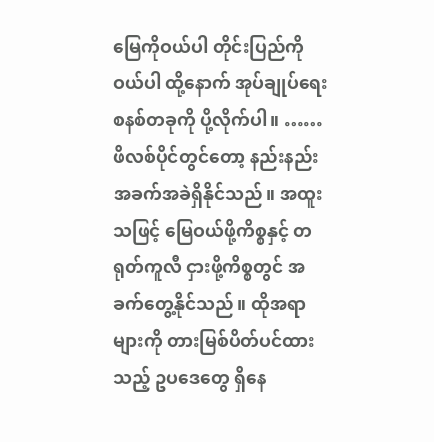မြေကိုဝယ်ပါ တိုင်းပြည်ကို ဝယ်ပါ ထို့နောက် အုပ်ချုပ်ရေးစနစ်တခုကို ပို့လိုက်ပါ။ ……
ဖိလစ်ပိုင်တွင်တော့ နည်းနည်းအခက်အခဲရှိနိုင်သည်။ အထူးသဖြင့် မြေဝယ်ဖို့ကိစ္စနှင့် တရုတ်ကူလီ ငှားဖို့ကိစ္စတွင် အခက်တွေ့နိုင်သည်။ ထိုအရာများကို တားမြစ်ပိတ်ပင်ထားသည့် ဥပဒေတွေ ရှိနေ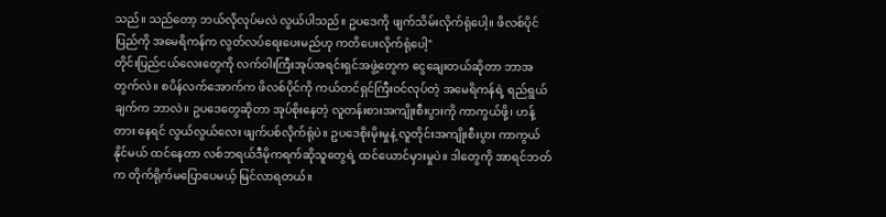သည်။ သည်တော့ ဘယ်လိုလုပ်မလဲ လွယ်ပါသည်။ ဥပဒေကို ဖျက်သိမ်းလိုက်ရုံပေါ့။ ဖိလစ်ပိုင်ပြည်ကို အမေရိကန်က လွတ်လပ်ရေးပေးမည်ဟု ကတိပေးလိုက်ရုံပေါ့"
တိုင်းပြည်ငယ်လေးတွေကို လက်ဝါးကြီးအုပ်အရင်းရှင်အဖွဲ့တွေက ငွေချေးတယ်ဆိုတာ ဘာအတွက်လဲ။ စပိန်လက်အောက်က ဖိလစ်ပိုင်ကို ကယ်တင်ရှင်ကြီးဝင်လုပ်တဲ့ အမေရိကန်ရဲ့ ရည်ရွယ်ချက်က ဘာလဲ။ ဥပဒေတွေဆိုတာ အုပ်စိုးနေတဲ့ လူတန်းစားအကျိုးစီးပွားကို ကာကွယ်ဖို့၊ ဟန့်တား နေရင် လွယ်လွယ်လေး ဖျက်ပစ်လိုက်ရုံပဲ။ ဥပဒေစိုးမိုးမှုနဲ့ လူတိုင်းအကျိုးစီးပွား ကာကွယ်နိုင်မယ် ထင်နေတာ လစ်ဘရယ်ဒီမိုကရက်ဆိုသူတွေရဲ့ ထင်ယောင်မှားမှုပဲ။ ဒါတွေကို အာရင်ဘတ်က တိုက်ရိုက်မပြောပေမယ့် မြင်လာရတယ်။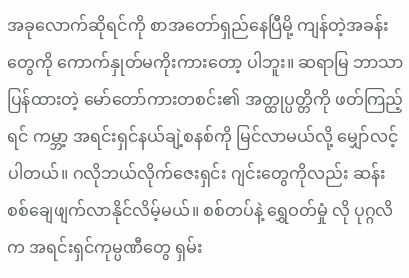အခုလောက်ဆိုရင်ကို စာအတော်ရှည်နေပြီမို့ ကျန်တဲ့အခန်းတွေကို ကောက်နှုတ်မကိုးကားတော့ ပါဘူး။ ဆရာမြ ဘာသာပြန်ထားတဲ့ မော်တော်ကားတစင်း၏ အတ္ထုပ္ပတ္တိကို ဖတ်ကြည့်ရင် ကမ္ဘာ့ အရင်းရှင်နယ်ချဲ့စနစ်ကို မြင်လာမယ်လို့ မျှော်လင့်ပါတယ်။ ဂလိုဘယ်လိုက်ဇေးရှင်း ဂျင်းတွေကိုလည်း ဆန်းစစ်ချေဖျက်လာနိုင်လိမ့်မယ်။ စစ်တပ်နဲ့ ရွှေဝတ်မှုံ လို ပုဂ္ဂလိက အရင်းရှင်ကုမ္ပဏီတွေ ရှမ်း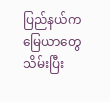ပြည်နယ်က မြေယာတွေသိမ်းပြီး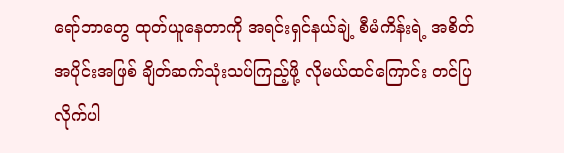ရော်ဘာတွေ ထုတ်ယူနေတာကို အရင်းရှင်နယ်ချဲ့ စီမံကိန်းရဲ့ အစိတ်အပိုင်းအဖြစ် ချိတ်ဆက်သုံးသပ်ကြည့်ဖို့ လိုမယ်ထင်ကြောင်း တင်ပြလိုက်ပါ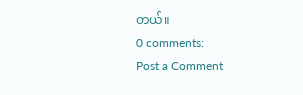တယ်။
0 comments:
Post a Comment